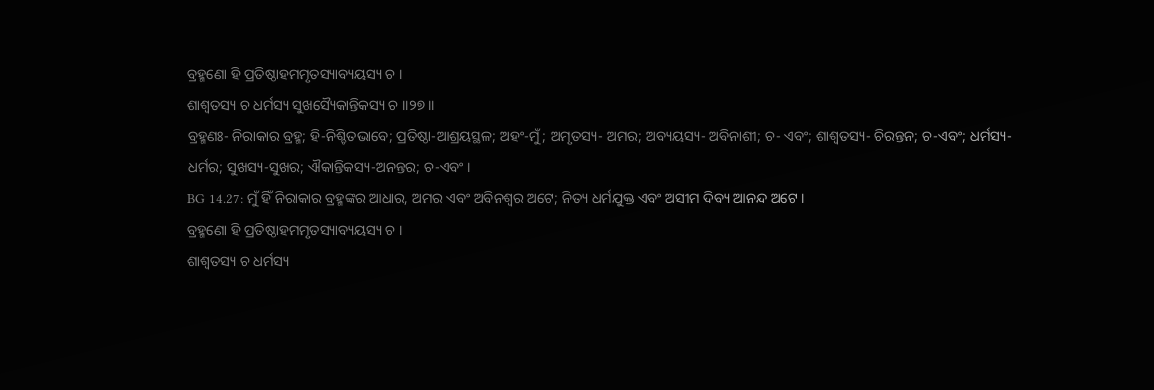ବ୍ରହ୍ମଣୋ ହି ପ୍ରତିଷ୍ଠାହମମୃତସ୍ୟାବ୍ୟୟସ୍ୟ ଚ ।
ଶାଶ୍ୱତସ୍ୟ ଚ ଧର୍ମସ୍ୟ ସୁଖସ୍ୟୈକାନ୍ତିକସ୍ୟ ଚ ।।୨୭।।
ବ୍ରହ୍ମଣଃ- ନିରାକାର ବ୍ରହ୍ମ; ହି-ନିଶ୍ଚିତଭାବେ; ପ୍ରତିଷ୍ଠା-ଆଶ୍ରୟସ୍ଥଳ; ଅହଂ-ମୁଁ; ଅମୃତସ୍ୟ- ଅମର; ଅବ୍ୟୟସ୍ୟ- ଅବିନାଶୀ; ଚ- ଏବଂ; ଶାଶ୍ୱତସ୍ୟ- ଚିରନ୍ତନ; ଚ-ଏବଂ; ଧର୍ମସ୍ୟ- ଧର୍ମର; ସୁଖସ୍ୟ-ସୁଖର; ଐକାନ୍ତିକସ୍ୟ-ଅନନ୍ତର; ଚ-ଏବଂ ।
BG 14.27: ମୁଁ ହିଁ ନିରାକାର ବ୍ରହ୍ମଙ୍କର ଆଧାର, ଅମର ଏବଂ ଅବିନଶ୍ୱର ଅଟେ; ନିତ୍ୟ ଧର୍ମଯୁକ୍ତ ଏବଂ ଅସୀମ ଦିବ୍ୟ ଆନନ୍ଦ ଅଟେ ।
ବ୍ରହ୍ମଣୋ ହି ପ୍ରତିଷ୍ଠାହମମୃତସ୍ୟାବ୍ୟୟସ୍ୟ ଚ ।
ଶାଶ୍ୱତସ୍ୟ ଚ ଧର୍ମସ୍ୟ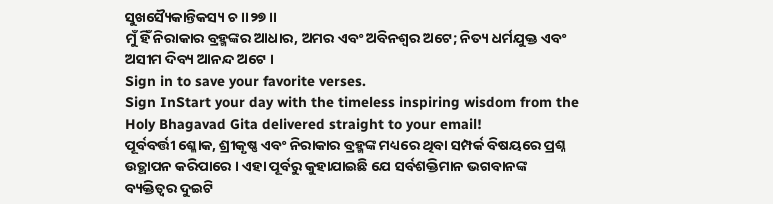ସୁଖସ୍ୟୈକାନ୍ତିକସ୍ୟ ଚ ।।୨୭।।
ମୁଁ ହିଁ ନିରାକାର ବ୍ରହ୍ମଙ୍କର ଆଧାର, ଅମର ଏବଂ ଅବିନଶ୍ୱର ଅଟେ; ନିତ୍ୟ ଧର୍ମଯୁକ୍ତ ଏବଂ ଅସୀମ ଦିବ୍ୟ ଆନନ୍ଦ ଅଟେ ।
Sign in to save your favorite verses.
Sign InStart your day with the timeless inspiring wisdom from the Holy Bhagavad Gita delivered straight to your email!
ପୂର୍ବବର୍ତ୍ତୀ ଶ୍ଳୋକ, ଶ୍ରୀକୃଷ୍ଣ ଏବଂ ନିରାକାର ବ୍ରହ୍ମଙ୍କ ମଧ୍ୟରେ ଥିବା ସମ୍ପର୍କ ବିଷୟରେ ପ୍ରଶ୍ନ ଉତ୍ଥାପନ କରିପାରେ । ଏହା ପୂର୍ବରୁ କୁହାଯାଇଛି ଯେ ସର୍ବଶକ୍ତିମାନ ଭଗବାନଙ୍କ ବ୍ୟକ୍ତିତ୍ୱର ଦୁଇଟି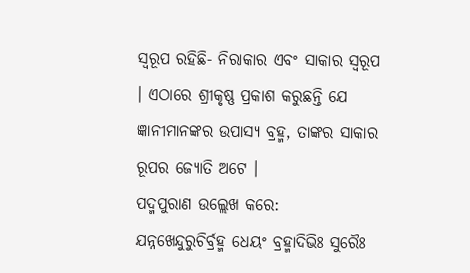ସ୍ୱରୂପ ରହିଛି- ନିରାକାର ଏବଂ ସାକାର ସ୍ୱରୂପ । ଏଠାରେ ଶ୍ରୀକୃଷ୍ଣ ପ୍ରକାଶ କରୁଛନ୍ତି ଯେ ଜ୍ଞାନୀମାନଙ୍କର ଉପାସ୍ୟ ବ୍ରହ୍ମ, ତାଙ୍କର ସାକାର ରୂପର ଜ୍ୟୋତି ଅଟେ ।
ପଦ୍ମପୁରାଣ ଉଲ୍ଲେଖ କରେ:
ଯନ୍ନଖେନ୍ଦୁରୁଚିର୍ବ୍ରହ୍ମ ଧେୟଂ ବ୍ରହ୍ମାଦିଭିଃ ସୁରୈଃ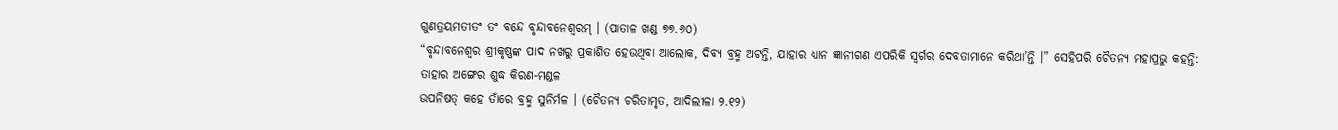ଗୁଣତ୍ରୟମତୀତଂ ତଂ ବନ୍ଦେ ବୃନ୍ଦାବନେଶ୍ୱରମ୍ । (ପାତାଳ ଖଣ୍ଡ ୭୭.୬୦)
“ବୃନ୍ଦାବନେଶ୍ୱର ଶ୍ରୀକୃଷ୍ଣଙ୍କ ପାଦ ନଖରୁ ପ୍ରକାଶିତ ହେଉଥିବା ଆଲୋକ, ଦିବ୍ୟ ବ୍ରହ୍ମ ଅଟନ୍ତି, ଯାହାର ଧ୍ୟାନ ଜ୍ଞାନୀଗଣ ଏପରିକି ସ୍ୱର୍ଗର ଦେବତାମାନେ କରିଥା’ନ୍ତି ।” ସେହିପରି ଚୈତନ୍ୟ ମହାପ୍ରଭୁ କହନ୍ତି:
ତାହାର ଅଙ୍ଗେର ଶୁଦ୍ଧ କିରଣ-ମଣ୍ଡଳ
ଉପନିଷତ୍ କହେ ତାଁରେ ବ୍ରହ୍ମ ସୁନିର୍ମଳ । (ଚୈତନ୍ୟ ଚରିତାମୃତ, ଆଦିଲୀଳା ୨.୧୨)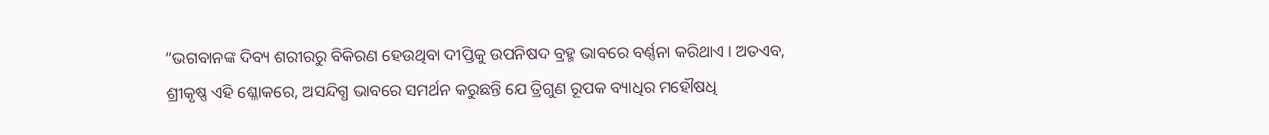“ଭଗବାନଙ୍କ ଦିବ୍ୟ ଶରୀରରୁ ବିକିରଣ ହେଉଥିବା ଦୀପ୍ତିକୁ ଉପନିଷଦ ବ୍ରହ୍ମ ଭାବରେ ବର୍ଣ୍ଣନା କରିଥାଏ । ଅତଏବ, ଶ୍ରୀକୃଷ୍ଣ ଏହି ଶ୍ଳୋକରେ, ଅସନ୍ଦିଗ୍ଧ ଭାବରେ ସମର୍ଥନ କରୁଛନ୍ତି ଯେ ତ୍ରିଗୁଣ ରୂପକ ବ୍ୟାଧିର ମହୌଷଧି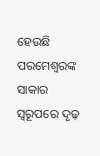ହେଉଛି ପରମେଶ୍ୱରଙ୍କ ସାକାର ସ୍ୱରୂପରେ ଦୃଢ଼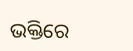ଭକ୍ତିରେ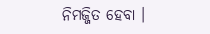ନିମଜ୍ଜିତ ହେବା ।